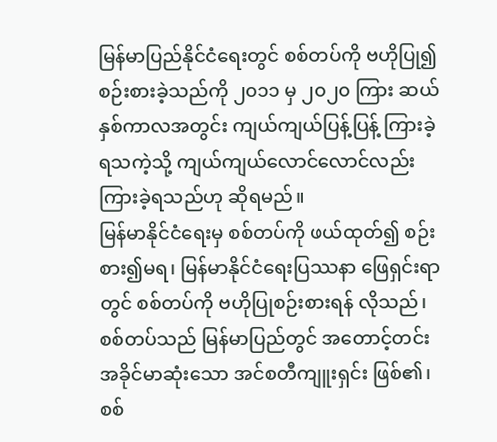မြန်မာပြည်နိုင်ငံရေးတွင် စစ်တပ်ကို ဗဟိုပြု၍ စဉ်းစားခဲ့သည်ကို ၂၀၁၁ မှ ၂၀၂၀ ကြား ဆယ်နှစ်ကာလအတွင်း ကျယ်ကျယ်ပြန့်ပြန့် ကြားခဲ့ရသကဲ့သို့ ကျယ်ကျယ်လောင်လောင်လည်း ကြားခဲ့ရသည်ဟု ဆိုရမည်။
မြန်မာနိုင်ငံရေးမှ စစ်တပ်ကို ဖယ်ထုတ်၍ စဉ်းစား၍မရ၊ မြန်မာနိုင်ငံရေးပြဿနာ ဖြေရှင်းရာတွင် စစ်တပ်ကို ဗဟိုပြုစဉ်းစားရန် လိုသည်၊ စစ်တပ်သည် မြန်မာပြည်တွင် အတောင့်တင်း အခိုင်မာဆုံးသော အင်စတီကျူးရှင်း ဖြစ်၏၊ စစ်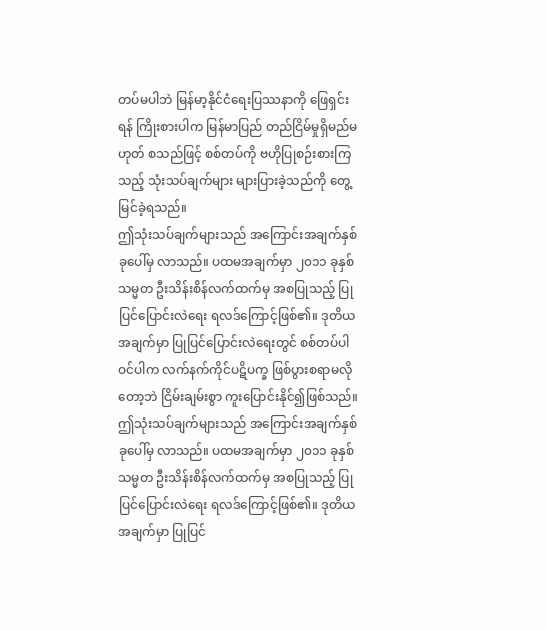တပ်မပါဘဲ မြန်မာ့နိုင်ငံရေးပြဿနာကို ဖြေရှင်းရန် ကြိုးစားပါက မြန်မာပြည် တည်ငြိမ်မှုရှိမည်မဟုတ် စသည်ဖြင့် စစ်တပ်ကို ဗဟိုပြုစဉ်းစားကြသည့် သုံးသပ်ချက်များ များပြားခဲ့သည်ကို တွေ့မြင်ခဲ့ရသည်။
ဤသုံးသပ်ချက်များသည် အကြောင်းအချက်နှစ်ခုပေါ်မှ လာသည်။ ပထမအချက်မှာ ၂၀၁၁ ခုနှစ် သမ္မတ ဦးသိန်းစိန်လက်ထက်မှ အစပြုသည့် ပြုပြင်ပြောင်းလဲရေး ရလဒ်ကြောင့်ဖြစ်၏။ ဒုတိယအချက်မှာ ပြုပြင်ပြောင်းလဲရေးတွင် စစ်တပ်ပါဝင်ပါက လက်နက်ကိုင်ပဋိပက္ခ ဖြစ်ပွားစရာမလိုတော့ဘဲ ငြိမ်းချမ်းစွာ ကူးပြောင်းနိုင်၍ဖြစ်သည်။
ဤသုံးသပ်ချက်များသည် အကြောင်းအချက်နှစ်ခုပေါ်မှ လာသည်။ ပထမအချက်မှာ ၂၀၁၁ ခုနှစ် သမ္မတ ဦးသိန်းစိန်လက်ထက်မှ အစပြုသည့် ပြုပြင်ပြောင်းလဲရေး ရလဒ်ကြောင့်ဖြစ်၏။ ဒုတိယအချက်မှာ ပြုပြင်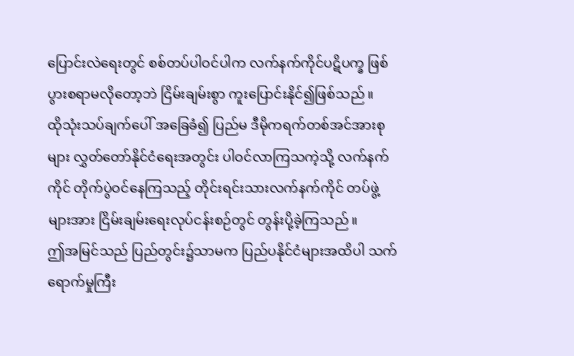ပြောင်းလဲရေးတွင် စစ်တပ်ပါဝင်ပါက လက်နက်ကိုင်ပဋိပက္ခ ဖြစ်ပွားစရာမလိုတော့ဘဲ ငြိမ်းချမ်းစွာ ကူးပြောင်းနိုင်၍ဖြစ်သည်။
ထိုသုံးသပ်ချက်ပေါ် အခြေခံ၍ ပြည်မ ဒီမိုကရက်တစ်အင်အားစုများ လွှတ်တော်နိုင်ငံရေးအတွင်း ပါဝင်လာကြသကဲ့သို့ လက်နက်ကိုင် တိုက်ပွဲဝင်နေကြသည့် တိုင်းရင်းသားလက်နက်ကိုင် တပ်ဖွဲ့များအား ငြိမ်းချမ်းရေးလုပ်ငန်းစဉ်တွင် တွန်းပို့ခဲ့ကြသည်။
ဤအမြင်သည် ပြည်တွင်း၌သာမက ပြည်ပနိုင်ငံများအထိပါ သက်ရောက်မှုကြီး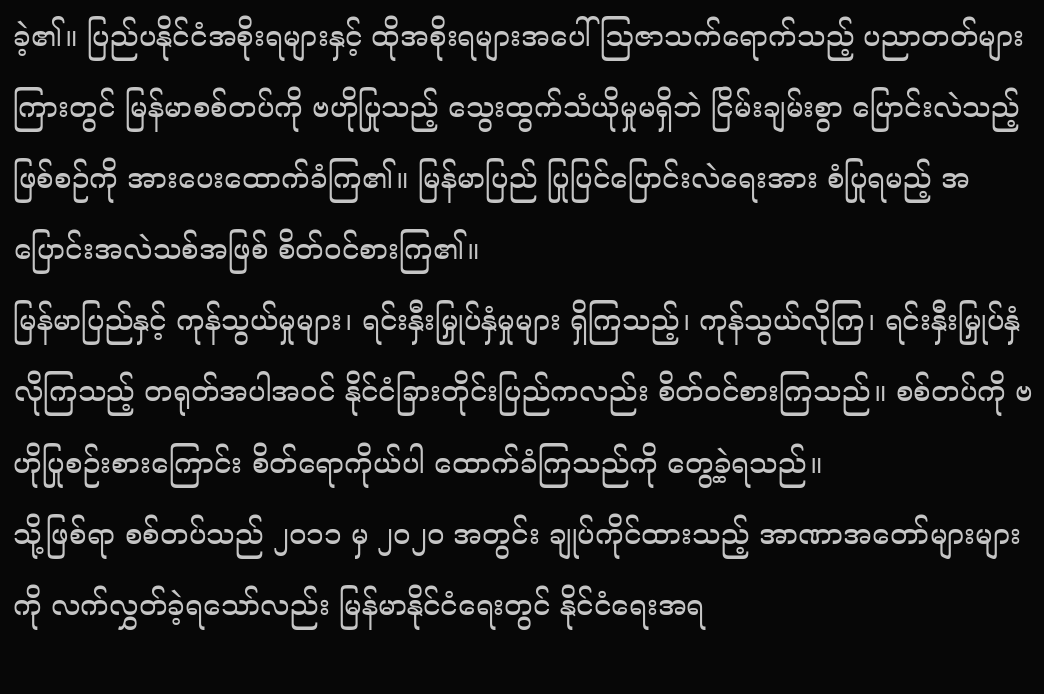ခဲ့၏။ ပြည်ပနိုင်ငံအစိုးရများနှင့် ထိုအစိုးရများအပေါ် ဩဇာသက်ရောက်သည့် ပညာတတ်များကြားတွင် မြန်မာစစ်တပ်ကို ဗဟိုပြုသည့် သွေးထွက်သံယိုမှုမရှိဘဲ ငြိမ်းချမ်းစွာ ပြောင်းလဲသည့်ဖြစ်စဉ်ကို အားပေးထောက်ခံကြ၏။ မြန်မာပြည် ပြုပြင်ပြောင်းလဲရေးအား စံပြုရမည့် အပြောင်းအလဲသစ်အဖြစ် စိတ်ဝင်စားကြ၏။
မြန်မာပြည်နှင့် ကုန်သွယ်မှုများ၊ ရင်းနှီးမြှုပ်နှံမှုများ ရှိကြသည့်၊ ကုန်သွယ်လိုကြ၊ ရင်းနှီးမြှုပ်နှံလိုကြသည့် တရုတ်အပါအဝင် နိုင်ငံခြားတိုင်းပြည်ကလည်း စိတ်ဝင်စားကြသည်။ စစ်တပ်ကို ဗဟိုပြုစဉ်းစားကြောင်း စိတ်ရောကိုယ်ပါ ထောက်ခံကြသည်ကို တွေ့ခဲ့ရသည်။
သို့ဖြစ်ရာ စစ်တပ်သည် ၂၀၁၁ မှ ၂၀၂၀ အတွင်း ချုပ်ကိုင်ထားသည့် အာဏာအတော်များများကို လက်လွှတ်ခဲ့ရသော်လည်း မြန်မာနိုင်ငံရေးတွင် နိုင်ငံရေးအရ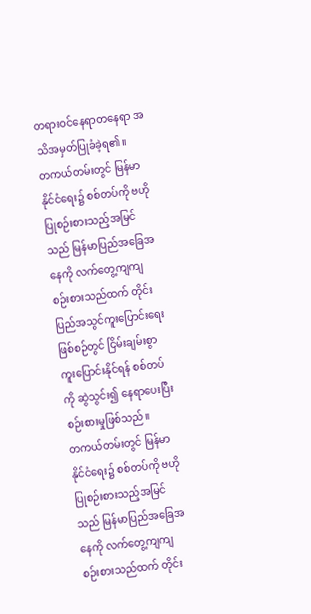တရားဝင်နေရာတနေရာ အသိအမှတ်ပြုခံခဲ့ရ၏။
တကယ်တမ်းတွင် မြန်မာနိုင်ငံရေး၌ စစ်တပ်ကို ဗဟိုပြုစဉ်းစားသည့်အမြင်သည် မြန်မာပြည်အခြေအနေကို လက်တွေ့ကျကျ စဉ်းစားသည်ထက် တိုင်းပြည်အသွင်ကူးပြောင်းရေးဖြစ်စဉ်တွင် ငြိမ်းချမ်းစွာ ကူးပြောင်းနိုင်ရန် စစ်တပ်ကို ဆွဲသွင်း၍ နေရာပေးပြီး စဉ်းစားမှုဖြစ်သည်။
တကယ်တမ်းတွင် မြန်မာနိုင်ငံရေး၌ စစ်တပ်ကို ဗဟိုပြုစဉ်းစားသည့်အမြင်သည် မြန်မာပြည်အခြေအနေကို လက်တွေ့ကျကျ စဉ်းစားသည်ထက် တိုင်း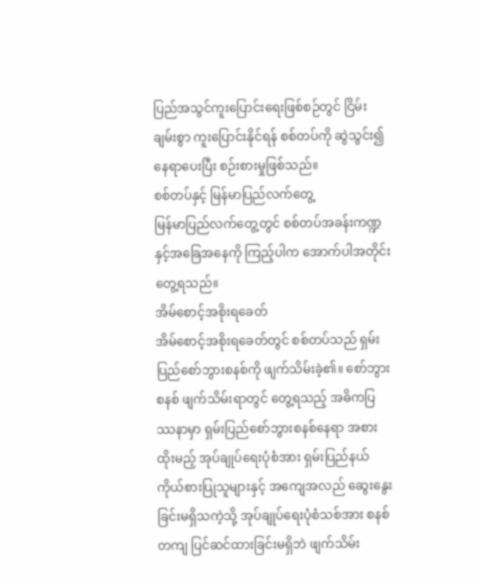ပြည်အသွင်ကူးပြောင်းရေးဖြစ်စဉ်တွင် ငြိမ်းချမ်းစွာ ကူးပြောင်းနိုင်ရန် စစ်တပ်ကို ဆွဲသွင်း၍ နေရာပေးပြီး စဉ်းစားမှုဖြစ်သည်။
စစ်တပ်နှင့် မြန်မာပြည်လက်တွေ့
မြန်မာပြည်လက်တွေ့တွင် စစ်တပ်အခန်းကဏ္ဍနှင့်အခြေအနေကို ကြည့်ပါက အောက်ပါအတိုင်းတွေ့ရသည်။
အိမ်စောင့်အစိုးရခေတ်
အိမ်စောင့်အစိုးရခေတ်တွင် စစ်တပ်သည် ရှမ်းပြည်စော်ဘွားစနစ်ကို ဖျက်သိမ်းခဲ့၏။ စော်ဘွားစနစ် ဖျက်သိမ်းရာတွင် တွေ့ရသည့် အဓိကပြဿနာမှာ ရှမ်းပြည်စော်ဘွားစနစ်နေရာ အစားထိုးမည့် အုပ်ချုပ်ရေးပုံစံအား ရှမ်းပြည်နယ်ကိုယ်စားပြုသူများနှင့် အကျေအလည် ဆွေးနွေးခြင်းမရှိသကဲ့သို့ အုပ်ချုပ်ရေးပုံစံသစ်အား စနစ်တကျ ပြင်ဆင်ထားခြင်းမရှိဘဲ ဖျက်သိမ်း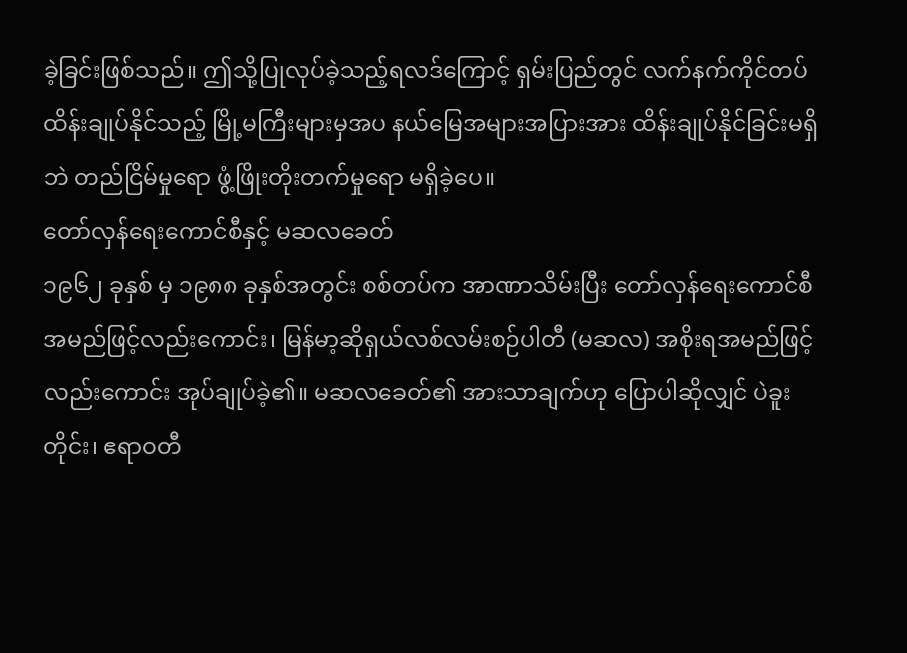ခဲ့ခြင်းဖြစ်သည်။ ဤသို့ပြုလုပ်ခဲ့သည့်ရလဒ်ကြောင့် ရှမ်းပြည်တွင် လက်နက်ကိုင်တပ် ထိန်းချုပ်နိုင်သည့် မြို့မကြီးများမှအပ နယ်မြေအများအပြားအား ထိန်းချုပ်နိုင်ခြင်းမရှိဘဲ တည်ငြိမ်မှုရော ဖွံ့ဖြိုးတိုးတက်မှုရော မရှိခဲ့ပေ။
တော်လှန်ရေးကောင်စီနှင့် မဆလခေတ်
၁၉၆၂ ခုနှစ် မှ ၁၉၈၈ ခုနှစ်အတွင်း စစ်တပ်က အာဏာသိမ်းပြီး တော်လှန်ရေးကောင်စီအမည်ဖြင့်လည်းကောင်း၊ မြန်မာ့ဆိုရှယ်လစ်လမ်းစဉ်ပါတီ (မဆလ) အစိုးရအမည်ဖြင့်လည်းကောင်း အုပ်ချုပ်ခဲ့၏။ မဆလခေတ်၏ အားသာချက်ဟု ပြောပါဆိုလျှင် ပဲခူးတိုင်း၊ ဧရာဝတီ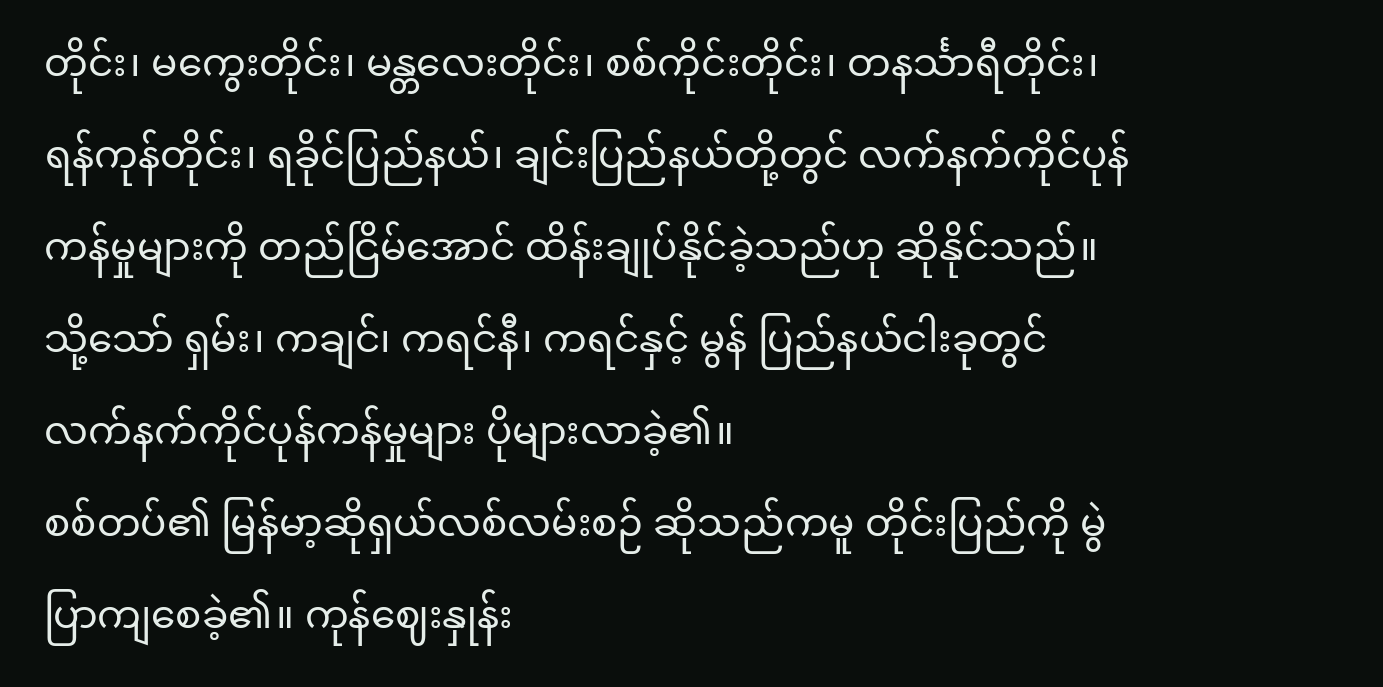တိုင်း၊ မကွေးတိုင်း၊ မန္တလေးတိုင်း၊ စစ်ကိုင်းတိုင်း၊ တနင်္သာရီတိုင်း၊ ရန်ကုန်တိုင်း၊ ရခိုင်ပြည်နယ်၊ ချင်းပြည်နယ်တို့တွင် လက်နက်ကိုင်ပုန်ကန်မှုများကို တည်ငြိမ်အောင် ထိန်းချုပ်နိုင်ခဲ့သည်ဟု ဆိုနိုင်သည်။ သို့သော် ရှမ်း၊ ကချင်၊ ကရင်နီ၊ ကရင်နှင့် မွန် ပြည်နယ်ငါးခုတွင် လက်နက်ကိုင်ပုန်ကန်မှုများ ပိုများလာခဲ့၏။
စစ်တပ်၏ မြန်မာ့ဆိုရှယ်လစ်လမ်းစဉ် ဆိုသည်ကမူ တိုင်းပြည်ကို မွဲပြာကျစေခဲ့၏။ ကုန်ဈေးနှုန်း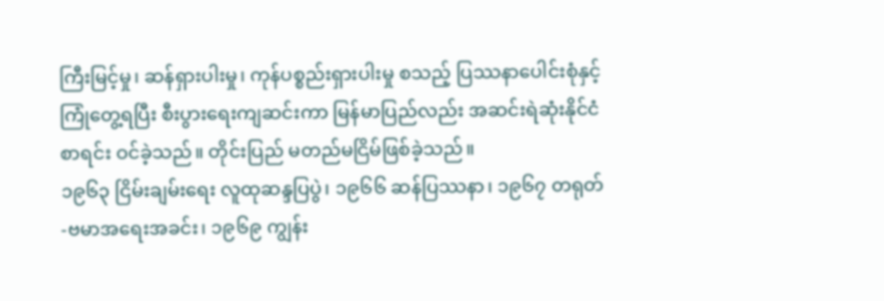ကြီးမြင့်မှု၊ ဆန်ရှားပါးမှု၊ ကုန်ပစ္စည်းရှားပါးမှု စသည့် ပြဿနာပေါင်းစုံနှင့် ကြုံတွေ့ရပြီး စီးပွားရေးကျဆင်းကာ မြန်မာပြည်လည်း အဆင်းရဲဆုံးနိုင်ငံစာရင်း ဝင်ခဲ့သည်။ တိုင်းပြည် မတည်မငြိမ်ဖြစ်ခဲ့သည်။
၁၉၆၃ ငြိမ်းချမ်းရေး လူထုဆန္ဒပြပွဲ၊ ၁၉၆၆ ဆန်ပြဿနာ၊ ၁၉၆၇ တရုတ်-ဗမာအရေးအခင်း၊ ၁၉၆၉ ကျွန်း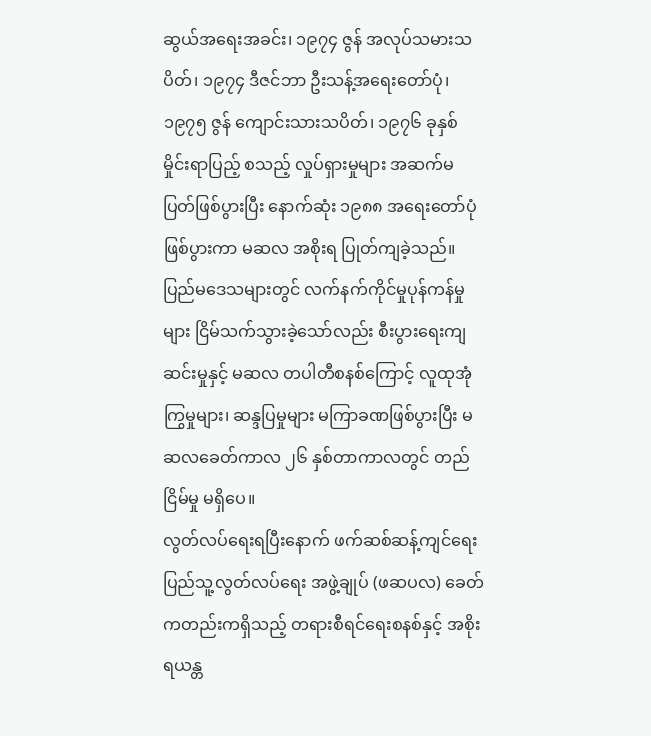ဆွယ်အရေးအခင်း၊ ၁၉၇၄ ဇွန် အလုပ်သမားသပိတ်၊ ၁၉၇၄ ဒီဇင်ဘာ ဦးသန့်အရေးတော်ပုံ၊ ၁၉၇၅ ဇွန် ကျောင်းသားသပိတ်၊ ၁၉၇၆ ခုနှစ် မှိုင်းရာပြည့် စသည့် လှုပ်ရှားမှုများ အဆက်မပြတ်ဖြစ်ပွားပြီး နောက်ဆုံး ၁၉၈၈ အရေးတော်ပုံဖြစ်ပွားကာ မဆလ အစိုးရ ပြုတ်ကျခဲ့သည်။
ပြည်မဒေသများတွင် လက်နက်ကိုင်မှုပုန်ကန်မှုများ ငြိမ်သက်သွားခဲ့သော်လည်း စီးပွားရေးကျဆင်းမှုနှင့် မဆလ တပါတီစနစ်ကြောင့် လူထုအုံကြွမှုများ၊ ဆန္ဒပြမှုများ မကြာခဏဖြစ်ပွားပြီး မဆလခေတ်ကာလ ၂၆ နှစ်တာကာလတွင် တည်ငြိမ်မှု မရှိပေ။
လွတ်လပ်ရေးရပြီးနောက် ဖက်ဆစ်ဆန့်ကျင်ရေး ပြည်သူ့လွတ်လပ်ရေး အဖွဲ့ချုပ် (ဖဆပလ) ခေတ်ကတည်းကရှိသည့် တရားစီရင်ရေးစနစ်နှင့် အစိုးရယန္တ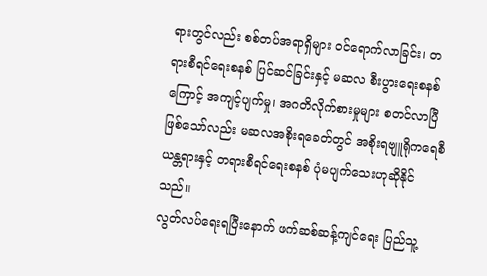ရားတွင်လည်း စစ်တပ်အရာရှိများ ဝင်ရောက်လာခြင်း၊ တရားစီရင်ရေးစနစ် ပြင်ဆင်ခြင်းနှင့် မဆလ စီးပွားရေးစနစ်ကြောင့် အကျင့်ပျက်မှု၊ အဂတိလိုက်စားမှုများ စတင်လာပြီဖြစ်သော်လည်း မဆလအစိုးရခေတ်တွင် အစိုးရဗျူရိုကရေစီယန္တရားနှင့် တရားစီရင်ရေးစနစ် ပုံမပျက်သေးဟုဆိုနိုင်သည်။
လွတ်လပ်ရေးရပြီးနောက် ဖက်ဆစ်ဆန့်ကျင်ရေး ပြည်သူ့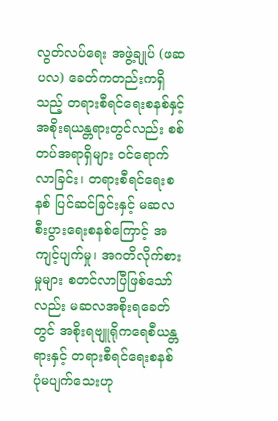လွတ်လပ်ရေး အဖွဲ့ချုပ် (ဖဆပလ) ခေတ်ကတည်းကရှိသည့် တရားစီရင်ရေးစနစ်နှင့် အစိုးရယန္တရားတွင်လည်း စစ်တပ်အရာရှိများ ဝင်ရောက်လာခြင်း၊ တရားစီရင်ရေးစနစ် ပြင်ဆင်ခြင်းနှင့် မဆလ စီးပွားရေးစနစ်ကြောင့် အကျင့်ပျက်မှု၊ အဂတိလိုက်စားမှုများ စတင်လာပြီဖြစ်သော်လည်း မဆလအစိုးရခေတ်တွင် အစိုးရဗျူရိုကရေစီယန္တရားနှင့် တရားစီရင်ရေးစနစ် ပုံမပျက်သေးဟု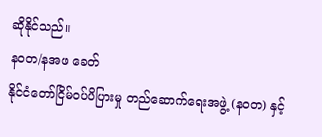ဆိုနိုင်သည်။
နဝတ/နအဖ ခေတ်
နိုင်ငံတော်ငြိမ်ဝပ်ပိပြားမှု တည်ဆောက်ရေးအဖွဲ့ (နဝတ) နှင့်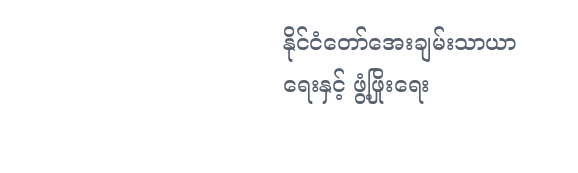နိုင်ငံတော်အေးချမ်းသာယာရေးနှင့် ဖွံ့ဖြိုးရေး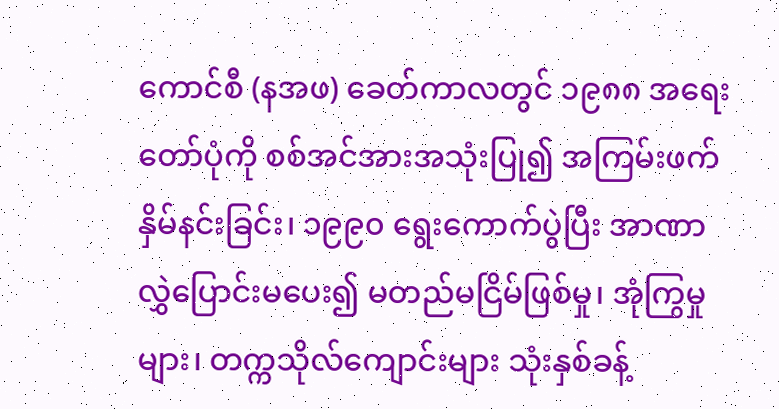ကောင်စီ (နအဖ) ခေတ်ကာလတွင် ၁၉၈၈ အရေးတော်ပုံကို စစ်အင်အားအသုံးပြု၍ အကြမ်းဖက်နှိမ်နင်းခြင်း၊ ၁၉၉၀ ရွေးကောက်ပွဲပြီး အာဏာလွှဲပြောင်းမပေး၍ မတည်မငြိမ်ဖြစ်မှု၊ အုံကြွမှုများ၊ တက္ကသိုလ်ကျောင်းများ သုံးနှစ်ခန့်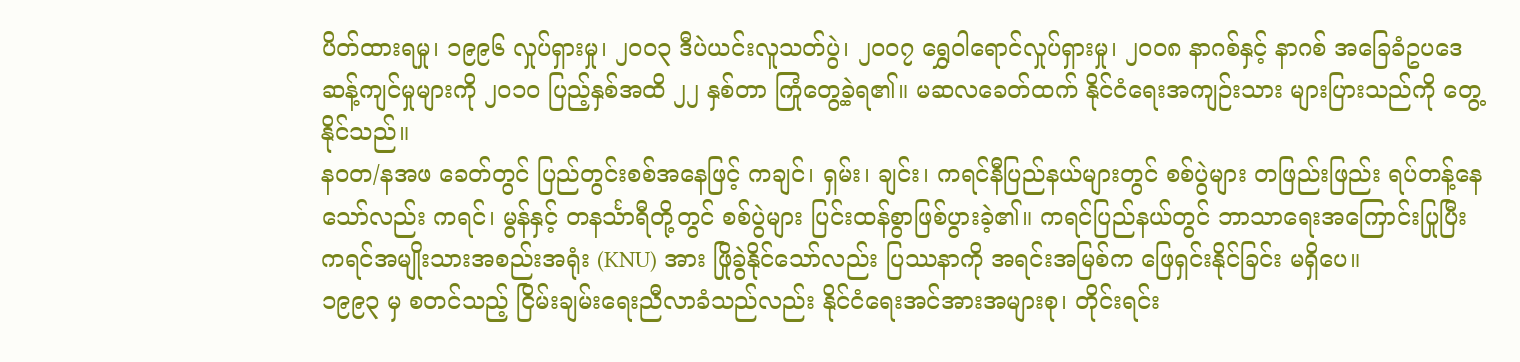ပိတ်ထားရမှု၊ ၁၉၉၆ လှုပ်ရှားမှု၊ ၂၀၀၃ ဒီပဲယင်းလူသတ်ပွဲ၊ ၂၀၀၇ ရွှေဝါရောင်လှုပ်ရှားမှု၊ ၂၀၀၈ နာဂစ်နှင့် နာဂစ် အခြေခံဥပဒေဆန့်ကျင်မှုများကို ၂၀၁၀ ပြည့်နှစ်အထိ ၂၂ နှစ်တာ ကြုံတွေ့ခဲ့ရ၏။ မဆလခေတ်ထက် နိုင်ငံရေးအကျဉ်းသား များပြားသည်ကို တွေ့နိုင်သည်။
နဝတ/နအဖ ခေတ်တွင် ပြည်တွင်းစစ်အနေဖြင့် ကချင်၊ ရှမ်း၊ ချင်း၊ ကရင်နီပြည်နယ်များတွင် စစ်ပွဲများ တဖြည်းဖြည်း ရပ်တန့်နေသော်လည်း ကရင်၊ မွန်နှင့် တနင်္သာရီတို့တွင် စစ်ပွဲများ ပြင်းထန်စွာဖြစ်ပွားခဲ့၏။ ကရင်ပြည်နယ်တွင် ဘာသာရေးအကြောင်းပြုပြီး ကရင်အမျိုးသားအစည်းအရုံး (KNU) အား ဖြိုခွဲနိုင်သော်လည်း ပြဿနာကို အရင်းအမြစ်က ဖြေရှင်းနိုင်ခြင်း မရှိပေ။
၁၉၉၃ မှ စတင်သည့် ငြိမ်းချမ်းရေးညီလာခံသည်လည်း နိုင်ငံရေးအင်အားအများစု၊ တိုင်းရင်း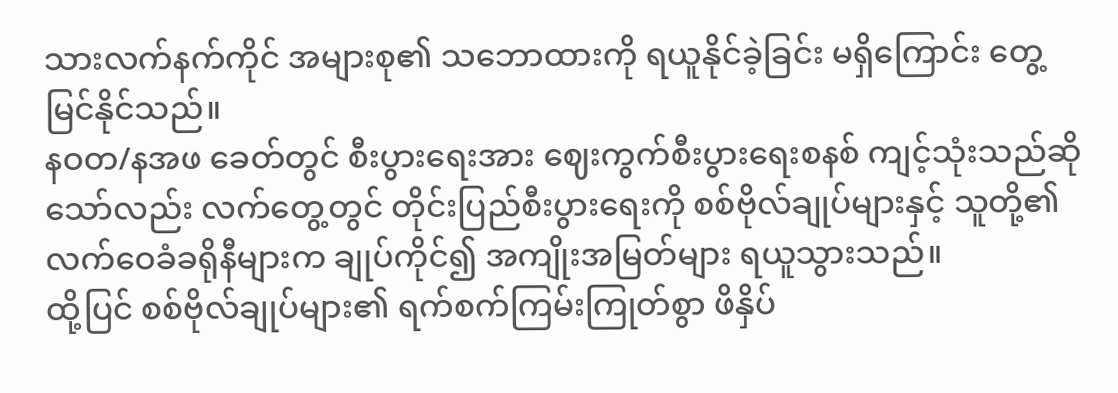သားလက်နက်ကိုင် အများစု၏ သဘောထားကို ရယူနိုင်ခဲ့ခြင်း မရှိကြောင်း တွေ့မြင်နိုင်သည်။
နဝတ/နအဖ ခေတ်တွင် စီးပွားရေးအား ဈေးကွက်စီးပွားရေးစနစ် ကျင့်သုံးသည်ဆိုသော်လည်း လက်တွေ့တွင် တိုင်းပြည်စီးပွားရေးကို စစ်ဗိုလ်ချုပ်များနှင့် သူတို့၏ လက်ဝေခံခရိုနီများက ချုပ်ကိုင်၍ အကျိုးအမြတ်များ ရယူသွားသည်။
ထို့ပြင် စစ်ဗိုလ်ချုပ်များ၏ ရက်စက်ကြမ်းကြုတ်စွာ ဖိနှိပ်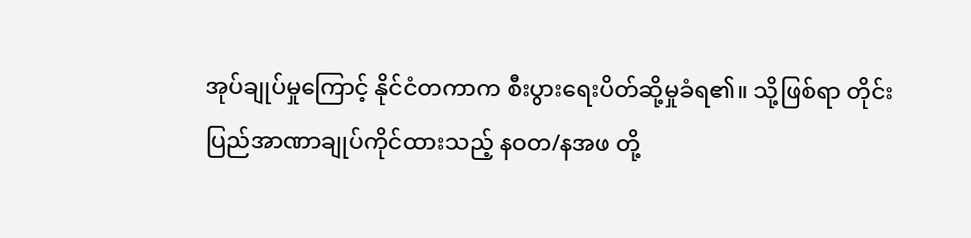အုပ်ချုပ်မှုကြောင့် နိုင်ငံတကာက စီးပွားရေးပိတ်ဆို့မှုခံရ၏။ သို့ဖြစ်ရာ တိုင်းပြည်အာဏာချုပ်ကိုင်ထားသည့် နဝတ/နအဖ တို့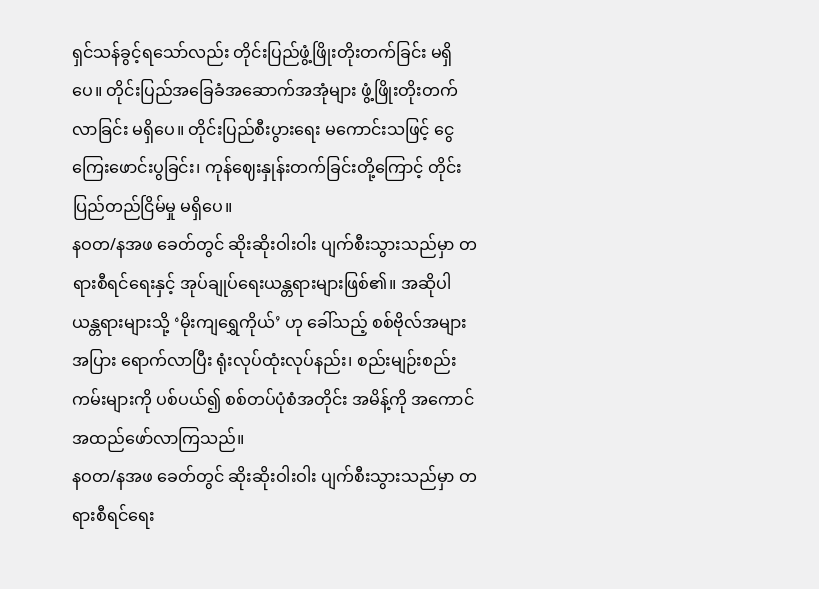ရှင်သန်ခွင့်ရသော်လည်း တိုင်းပြည်ဖွံ့ဖြိုးတိုးတက်ခြင်း မရှိပေ။ တိုင်းပြည်အခြေခံအဆောက်အအုံများ ဖွံ့ဖြိုးတိုးတက်လာခြင်း မရှိပေ။ တိုင်းပြည်စီးပွားရေး မကောင်းသဖြင့် ငွေကြေးဖောင်းပွခြင်း၊ ကုန်ဈေးနှုန်းတက်ခြင်းတို့ကြောင့် တိုင်းပြည်တည်ငြိမ်မှု မရှိပေ။
နဝတ/နအဖ ခေတ်တွင် ဆိုးဆိုးဝါးဝါး ပျက်စီးသွားသည်မှာ တရားစီရင်ရေးနှင့် အုပ်ချုပ်ရေးယန္တရားများဖြစ်၏။ အဆိုပါယန္တရားများသို့ ‘မိုးကျရွှေကိုယ်’ ဟု ခေါ်သည့် စစ်ဗိုလ်အများအပြား ရောက်လာပြီး ရုံးလုပ်ထုံးလုပ်နည်း၊ စည်းမျဉ်းစည်းကမ်းများကို ပစ်ပယ်၍ စစ်တပ်ပုံစံအတိုင်း အမိန့်ကို အကောင်အထည်ဖော်လာကြသည်။
နဝတ/နအဖ ခေတ်တွင် ဆိုးဆိုးဝါးဝါး ပျက်စီးသွားသည်မှာ တရားစီရင်ရေး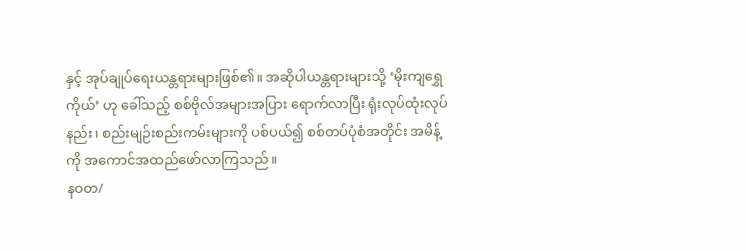နှင့် အုပ်ချုပ်ရေးယန္တရားများဖြစ်၏။ အဆိုပါယန္တရားများသို့ ‘မိုးကျရွှေကိုယ်’ ဟု ခေါ်သည့် စစ်ဗိုလ်အများအပြား ရောက်လာပြီး ရုံးလုပ်ထုံးလုပ်နည်း၊ စည်းမျဉ်းစည်းကမ်းများကို ပစ်ပယ်၍ စစ်တပ်ပုံစံအတိုင်း အမိန့်ကို အကောင်အထည်ဖော်လာကြသည်။
နဝတ/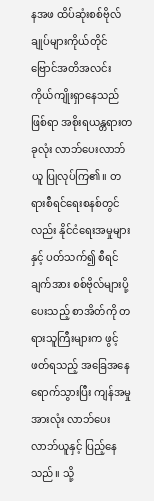နအဖ ထိပ်ဆုံးစစ်ဗိုလ်ချုပ်များကိုယ်တိုင် ဗြောင်အတိအလင်း ကိုယ်ကျိုးရှာနေသည်ဖြစ်ရာ အစိုးရယန္တရားတခုလုံး လာဘ်ပေးလာဘ်ယူ ပြုလုပ်ကြ၏။ တရားစီရင်ရေးစနစ်တွင်လည်း နိုင်ငံရေးအမှုများနှင့် ပတ်သက်၍ စီရင်ချက်အား စစ်ဗိုလ်များပို့ပေးသည့် စာအိတ်ကို တရားသူကြီးများက ဖွင့်ဖတ်ရသည့် အခြေအနေရောက်သွားပြီး ကျန်အမှုအားလုံး လာဘ်ပေးလာဘ်ယူနှင့် ပြည့်နေသည်။ သို့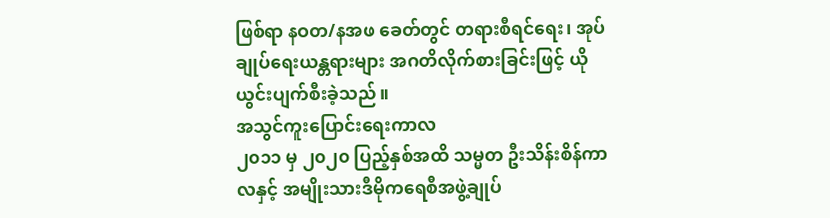ဖြစ်ရာ နဝတ/နအဖ ခေတ်တွင် တရားစီရင်ရေး၊ အုပ်ချုပ်ရေးယန္တရားများ အဂတိလိုက်စားခြင်းဖြင့် ယိုယွင်းပျက်စီးခဲ့သည်။
အသွင်ကူးပြောင်းရေးကာလ
၂၀၁၁ မှ ၂၀၂၀ ပြည့်နှစ်အထိ သမ္မတ ဦးသိန်းစိန်ကာလနှင့် အမျိုးသားဒီမိုကရေစီအဖွဲ့ချုပ်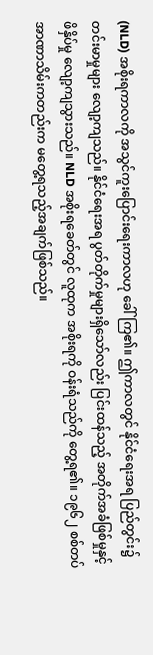(NLD) အစိုးရကာလကို အသွင်ကူးပြောင်းရေးကာလဟု ခေါ်ကြ၏။ ဤကာလတွင် နိုင်ငံရေးအရ ပြည်တွင်း၌ တင်းမာမှုများ လျော့ကျသည်။ နိုင်ငံရေးအရ ပွတ်တိုက်မှုများရှိသော်လည်း ပြင်းထန်သည့် အတိုက်အခံဖြစ်မှုနှင့် ဖိနှိပ်မှု လျော့ကျသွားသည်။ NLD အစိုးရခေတ်တွင် လူထုက အစိုးရကို ဝန်းရံသည်ကို တွေ့ရ၏။ ၁၉၆၂ စစ်တပ်အာဏာသိမ်းကတည်းက မတွေ့ရသည့်အချက်ဖြစ်သည်။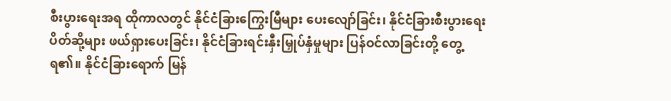စီးပွားရေးအရ ထိုကာလတွင် နိုင်ငံခြားကြွေးမြီများ ပေးလျော်ခြင်း၊ နိုင်ငံခြားစီးပွားရေးပိတ်ဆို့များ ဖယ်ရှားပေးခြင်း၊ နိုင်ငံခြားရင်းနှီးမြှုပ်နှံမှုများ ပြန်ဝင်လာခြင်းတို့ တွေ့ရ၏။ နိုင်ငံခြားရောက် မြန်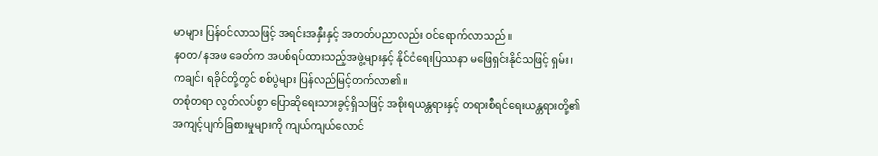မာများ ပြန်ဝင်လာသဖြင့် အရင်းအနှီးနှင့် အတတ်ပညာလည်း ဝင်ရောက်လာသည်။
နဝတ/နအဖ ခေတ်က အပစ်ရပ်ထားသည့်အဖွဲ့များနှင့် နိုင်ငံရေးပြဿနာ မဖြေရှင်းနိုင်သဖြင့် ရှမ်း၊ ကချင်၊ ရခိုင်တို့တွင် စစ်ပွဲများ ပြန်လည်မြင့်တက်လာ၏။
တစုံတရာ လွတ်လပ်စွာ ပြောဆိုရေးသားခွင့်ရှိသဖြင့် အစိုးရယန္တရားနှင့် တရားစီရင်ရေးယန္တရားတို့၏ အကျင့်ပျက်ခြစားမှုများကို ကျယ်ကျယ်လောင်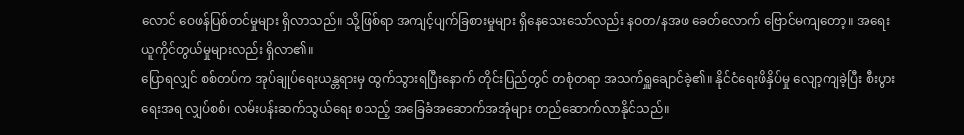လောင် ဝေဖန်ပြစ်တင်မှုများ ရှိလာသည်။ သို့ဖြစ်ရာ အကျင့်ပျက်ခြစားမှုများ ရှိနေသေးသော်လည်း နဝတ/နအဖ ခေတ်လောက် ဗြောင်မကျတော့။ အရေးယူကိုင်တွယ်မှုများလည်း ရှိလာ၏။
ပြောရလျှင် စစ်တပ်က အုပ်ချုပ်ရေးယန္တရားမှ ထွက်သွားရပြီးနောက် တိုင်းပြည်တွင် တစုံတရာ အသက်ရှူချောင်ခဲ့၏။ နိုင်ငံရေးဖိနှိပ်မှု လျော့ကျခဲ့ပြီး စီးပွားရေးအရ လျှပ်စစ်၊ လမ်းပန်းဆက်သွယ်ရေး စသည့် အခြေခံအဆောက်အအုံများ တည်ဆောက်လာနိုင်သည်။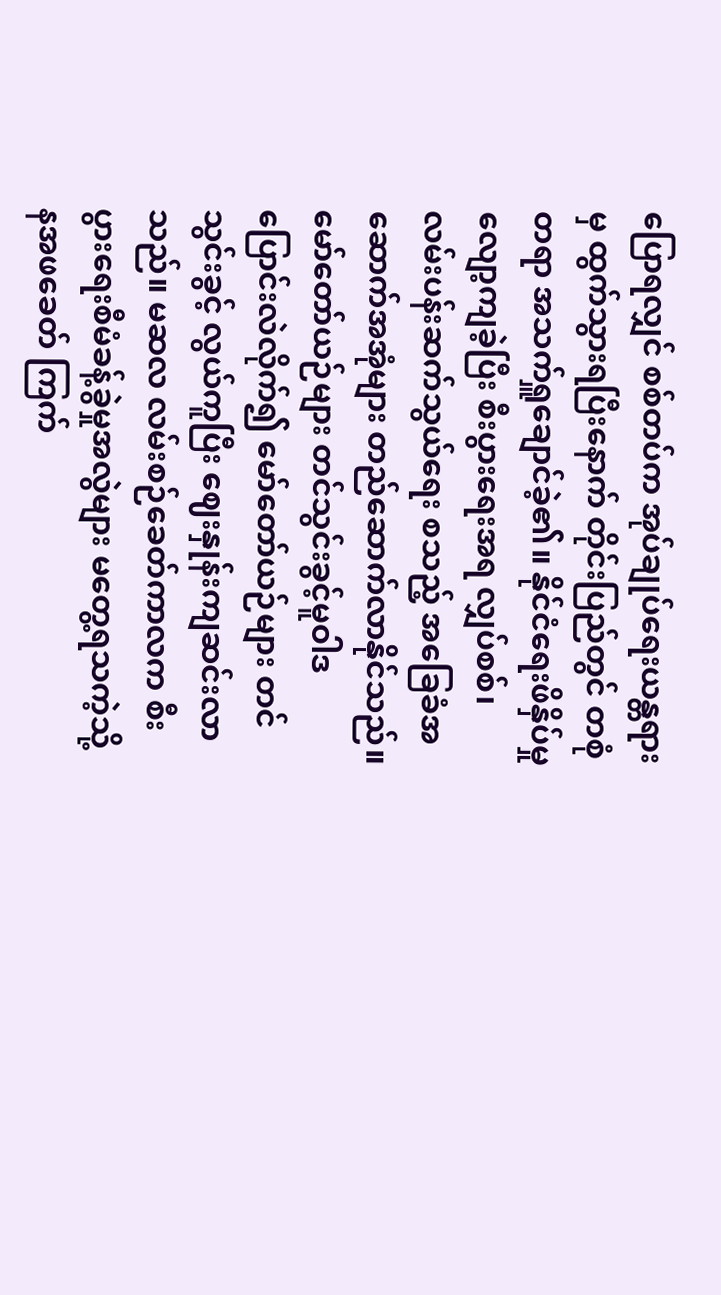ပြောရလျှင် စစ်တပ်က အုပ်ချုပ်ရေးယန္တရားမှ ထွက်သွားရပြီးနောက် တိုင်းပြည်တွင် တစုံတရာ အသက်ရှူချောင်ခဲ့၏။ နိုင်ငံရေးဖိနှိပ်မှု လျော့ကျခဲ့ပြီး စီးပွားရေးအရ လျှပ်စစ်၊ လမ်းပန်းဆက်သွယ်ရေး စသည့် အခြေခံအဆောက်အအုံများ တည်ဆောက်လာနိုင်သည်။
မော်တော်ယဉ်များ တင်သွင်းခွင့်မူဝါဒ ပြောင်းလဲလိုက်၍ မော်တော်ယဉ်များ တင်သွင်းခွင့် လွယ်ကူပြီး ဈေးနှုန်းကျဆင်းလာသည်။ မဆလ လမ်းစဉ်ခေတ်ကာလက စီးပွားရေးစီမံခန့်ခွဲမှုအလွဲများ မတွေ့ရသကဲ့သို့ နအဖခေတ် ကြက်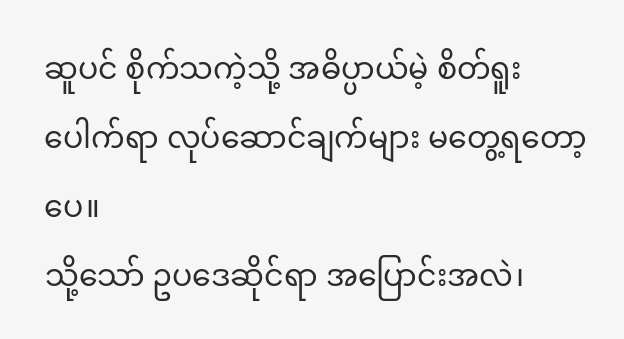ဆူပင် စိုက်သကဲ့သို့ အဓိပ္ပာယ်မဲ့ စိတ်ရူးပေါက်ရာ လုပ်ဆောင်ချက်များ မတွေ့ရတော့ပေ။
သို့သော် ဥပဒေဆိုင်ရာ အပြောင်းအလဲ၊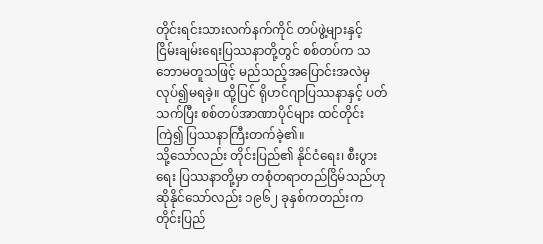တိုင်းရင်းသားလက်နက်ကိုင် တပ်ဖွဲ့များနှင့် ငြိမ်းချမ်းရေးပြဿနာတို့တွင် စစ်တပ်က သဘောမတူသဖြင့် မည်သည့်အပြောင်းအလဲမှ လုပ်၍မရခဲ့။ ထို့ပြင် ရိုဟင်ဂျာပြဿနာနှင့် ပတ်သက်ပြီး စစ်တပ်အာဏာပိုင်များ ထင်တိုင်းကြဲ၍ ပြဿနာကြီးတက်ခဲ့၏။
သို့သော်လည်း တိုင်းပြည်၏ နိုင်ငံရေး၊ စီးပွားရေး ပြဿနာတို့မှာ တစုံတရာတည်ငြိမ်သည်ဟု ဆိုနိုင်သော်လည်း ၁၉၆၂ ခုနှစ်ကတည်းက တိုင်းပြည်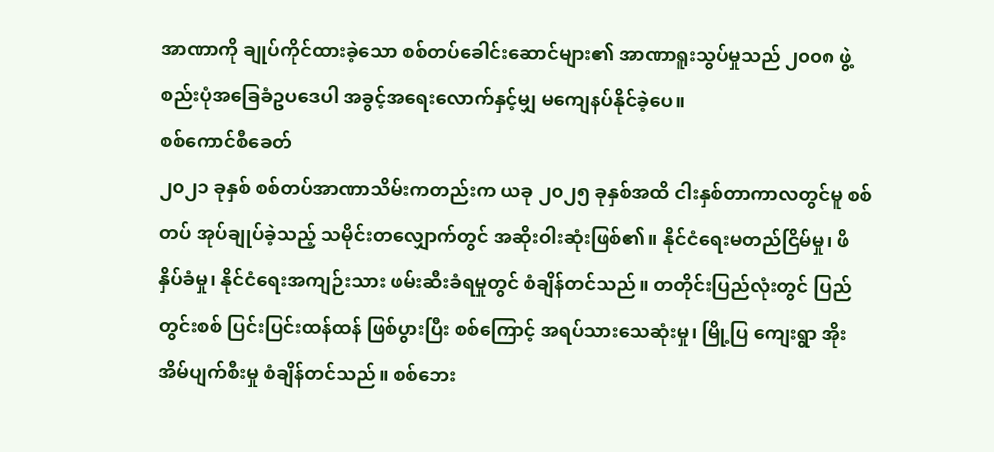အာဏာကို ချုပ်ကိုင်ထားခဲ့သော စစ်တပ်ခေါင်းဆောင်များ၏ အာဏာရူးသွပ်မှုသည် ၂၀၀၈ ဖွဲ့စည်းပုံအခြေခံဥပဒေပါ အခွင့်အရေးလောက်နှင့်မျှ မကျေနပ်နိုင်ခဲ့ပေ။
စစ်ကောင်စီခေတ်
၂၀၂၁ ခုနှစ် စစ်တပ်အာဏာသိမ်းကတည်းက ယခု ၂၀၂၅ ခုနှစ်အထိ ငါးနှစ်တာကာလတွင်မူ စစ်တပ် အုပ်ချုပ်ခဲ့သည့် သမိုင်းတလျှောက်တွင် အဆိုးဝါးဆုံးဖြစ်၏။ နိုင်ငံရေးမတည်ငြိမ်မှု၊ ဖိနှိပ်ခံမှု၊ နိုင်ငံရေးအကျဉ်းသား ဖမ်းဆီးခံရမှုတွင် စံချိန်တင်သည်။ တတိုင်းပြည်လုံးတွင် ပြည်တွင်းစစ် ပြင်းပြင်းထန်ထန် ဖြစ်ပွားပြီး စစ်ကြောင့် အရပ်သားသေဆုံးမှု၊ မြို့ပြ ကျေးရွာ အိုးအိမ်ပျက်စီးမှု စံချိန်တင်သည်။ စစ်ဘေး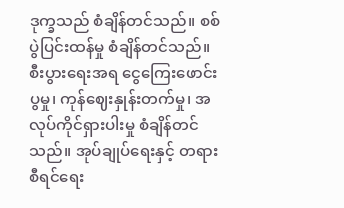ဒုက္ခသည် စံချိန်တင်သည်။ စစ်ပွဲပြင်းထန်မှု စံချိန်တင်သည်။
စီးပွားရေးအရ ငွေကြေးဖောင်းပွမှု၊ ကုန်ဈေးနှုန်းတက်မှု၊ အလုပ်ကိုင်ရှားပါးမှု စံချိန်တင်သည်။ အုပ်ချုပ်ရေးနှင့် တရားစီရင်ရေး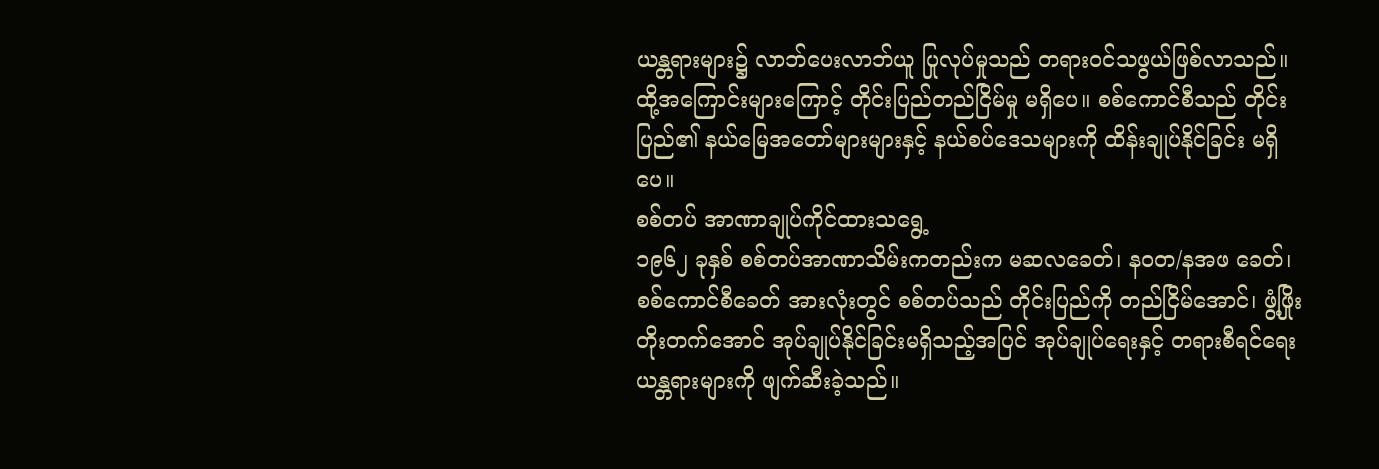ယန္တရားများ၌ လာဘ်ပေးလာဘ်ယူ ပြုလုပ်မှုသည် တရားဝင်သဖွယ်ဖြစ်လာသည်။ ထို့အကြောင်းများကြောင့် တိုင်းပြည်တည်ငြိမ်မှု မရှိပေ။ စစ်ကောင်စီသည် တိုင်းပြည်၏ နယ်မြေအတော်များများနှင့် နယ်စပ်ဒေသများကို ထိန်းချုပ်နိုင်ခြင်း မရှိပေ။
စစ်တပ် အာဏာချုပ်ကိုင်ထားသရွေ့
၁၉၆၂ ခုနှစ် စစ်တပ်အာဏာသိမ်းကတည်းက မဆလခေတ်၊ နဝတ/နအဖ ခေတ်၊ စစ်ကောင်စီခေတ် အားလုံးတွင် စစ်တပ်သည် တိုင်းပြည်ကို တည်ငြိမ်အောင်၊ ဖွံ့ဖြိုးတိုးတက်အောင် အုပ်ချုပ်နိုင်ခြင်းမရှိသည့်အပြင် အုပ်ချုပ်ရေးနှင့် တရားစီရင်ရေးယန္တရားများကို ဖျက်ဆီးခဲ့သည်။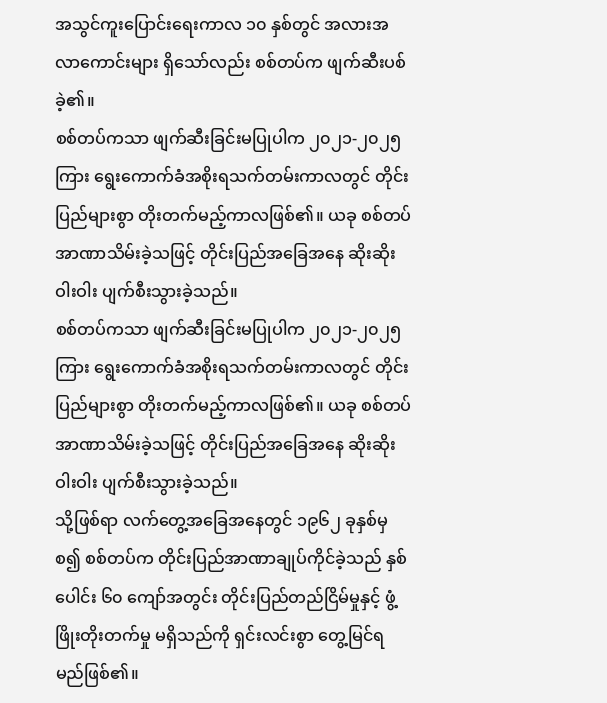အသွင်ကူးပြောင်းရေးကာလ ၁၀ နှစ်တွင် အလားအလာကောင်းများ ရှိသော်လည်း စစ်တပ်က ဖျက်ဆီးပစ်ခဲ့၏။
စစ်တပ်ကသာ ဖျက်ဆီးခြင်းမပြုပါက ၂၀၂၁-၂၀၂၅ ကြား ရွေးကောက်ခံအစိုးရသက်တမ်းကာလတွင် တိုင်းပြည်များစွာ တိုးတက်မည့်ကာလဖြစ်၏။ ယခု စစ်တပ် အာဏာသိမ်းခဲ့သဖြင့် တိုင်းပြည်အခြေအနေ ဆိုးဆိုးဝါးဝါး ပျက်စီးသွားခဲ့သည်။
စစ်တပ်ကသာ ဖျက်ဆီးခြင်းမပြုပါက ၂၀၂၁-၂၀၂၅ ကြား ရွေးကောက်ခံအစိုးရသက်တမ်းကာလတွင် တိုင်းပြည်များစွာ တိုးတက်မည့်ကာလဖြစ်၏။ ယခု စစ်တပ် အာဏာသိမ်းခဲ့သဖြင့် တိုင်းပြည်အခြေအနေ ဆိုးဆိုးဝါးဝါး ပျက်စီးသွားခဲ့သည်။
သို့ဖြစ်ရာ လက်တွေ့အခြေအနေတွင် ၁၉၆၂ ခုနှစ်မှစ၍ စစ်တပ်က တိုင်းပြည်အာဏာချုပ်ကိုင်ခဲ့သည် နှစ်ပေါင်း ၆၀ ကျော်အတွင်း တိုင်းပြည်တည်ငြိမ်မှုနှင့် ဖွံ့ဖြိုးတိုးတက်မှု မရှိသည်ကို ရှင်းလင်းစွာ တွေ့မြင်ရမည်ဖြစ်၏။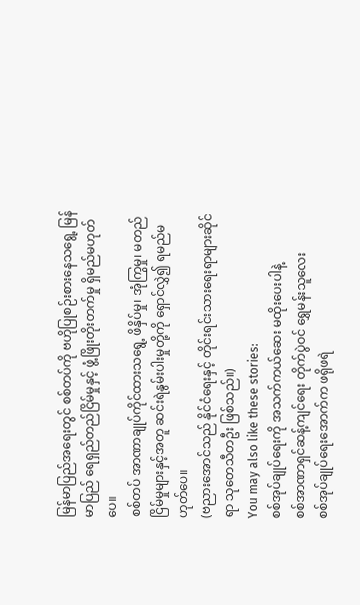မြန်မာပြည်အရေးတွင် စစ်တပ်ကို ဗဟိုပြုစဉ်းစားနေသရွေ့ မြန်မာပြည် ရေရှည်တည်ငြိမ်မှုနှင့် ဖွံ့ဖြိုးတိုးတက်မှု ရှိမည်မဟုတ်ပေ။
စစ်တပ် အာဏာချုပ်ကိုင်ထားသရွေ့ ဖိနှိပ်မှု၊ အုံကြွမှု၊ မတည်ငြိမ်မှုများနှင့်အတူ ဆင်းရဲနွမ်းပါးမှုတို့ကို ရှောင်လွှဲ၍ ရမည်မဟုတ်ပေ။
(ဗညားအောင်သည် နိုင်ငံရေးနှင့် တိုင်းရင်းသားရေးရာများဆိုင်ရာ သုတေသီတဦး ဖြစ်သည်။)
You may also like these stories:
စစ်အုပ်ချုပ်ရေးကို အသက်ကယ်ဆေး မထိုးပေးပါနဲ့
စစ်အာဏာရှင်ဆန့်ကျင်ရေး တိုက်ပွဲဝင် ရွှေမန်းသူလေး
စစ်အုပ်ချုပ်ရေးအောက်က ဖရိုဖရဲ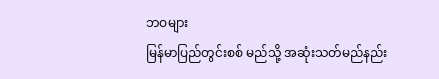ဘဝများ
မြန်မာပြည်တွင်းစစ် မည်သို့ အဆုံးသတ်မည်နည်း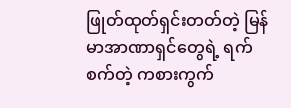ဖြုတ်ထုတ်ရှင်းတတ်တဲ့ မြန်မာအာဏာရှင်တွေရဲ့ ရက်စက်တဲ့ ကစားကွက်